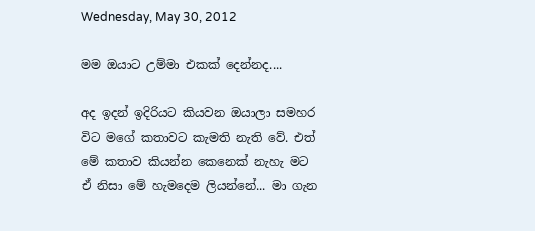Wednesday, May 30, 2012

මම ඔයාට උම්මා එකක් දෙන්නද....

අද ඉදන් ඉදිරියට කියවන ඔයාලා සමහර විට මගේ කතාවට කැමති නැති වේ. එත් මේ කතාව කියන්න කෙනෙක් නැහැ මට ඒ නිසා මේ හැමදෙම ලියන්නේ... මා ගැන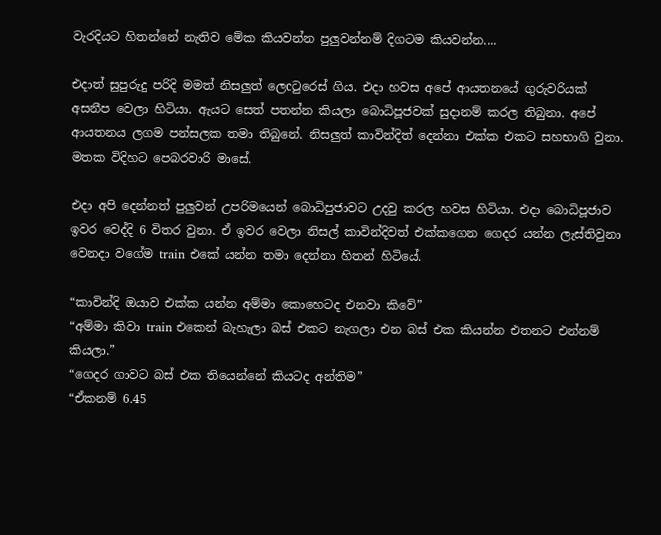වැරදියට හිතන්නේ නැතිව මේක කියවන්න පුලුවන්නම් දිගටම කියවන්න....

එදාත් සුපුරුදු පරිදි මමත් නිසලුත් ලෙcටුරෙස් ගිය. එදා හවස අපේ ආයතනයේ ගුරුවරියක් අසනීප වෙලා හිටියා. ඇයට සෙත් පතන්න කියලා බොධිපූජවක් සුදානම් කරල තිබුනා. අපේ ආයතනය ලගම පන්සලක තමා තිබුනේ. නිසලුත් කාවින්දිත් දෙන්නා එක්ක එකට සහභාගි වුනා. මතක විදිහට පෙබරවාරි මාසේ.

එදා අපි දෙන්නත් පුලුවන් උපරිමයෙන් බොධිපුජාවට උදවු කරල හවස හිටියා. එදා බොධිපූජාව ඉවර වෙද්දි 6 විතර වුනා. ඒ ඉවර වෙලා නිසල් කාවින්දිවත් එක්කගෙන ගෙදර යන්න ලැස්තිවුනා වෙනදා වගේම train එකේ යන්න තමා දෙන්නා හිතන් හිටියේ.

“කාවින්දි ඔයාව එක්ක යන්න අම්මා කොහෙටද එනවා කිවේ”
“අම්මා කිවා train එකෙන් බැහැලා බස් එකට නැගලා එන බස් එක කියන්න එතනට එන්නම් කියලා.”
“ගෙදර ගාවට බස් එක තියෙන්නේ කියටද අන්තිම”
“ඒකනම් 6.45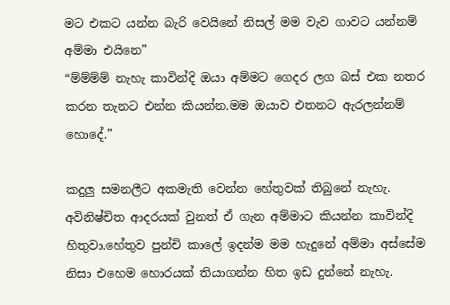මට එකට යන්න බැරි වෙයිනේ නිසල් මම වැව ගාවට යන්නම් අම්මා එයිනෙ”
“ම්ම්ම්ම් නැහැ කාවින්දි ඔයා අම්මට ගෙදර ලග බස් එක නතර කරන තැනට එන්න කියන්න.මම ඔයාව එතනට ඇරලන්නම් හොදේ.”

කදුලු සමනලීට අකමැති වෙන්න හේතුවක් තිබුනේ නැහැ. අවිනිෂ්චිත ආදරයක් වුනත් ඒ ගැන අම්මාට කියන්න කාවින්දි හිතුවා.හේතුව පුන්චි කාලේ ඉදන්ම මම හැදුනේ අම්මා අස්සේම නිසා එහෙම හොරයක් තියාගන්න හිත ඉඩ දුන්නේ නැහැ.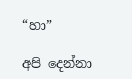“හා”

අපි දෙන්නා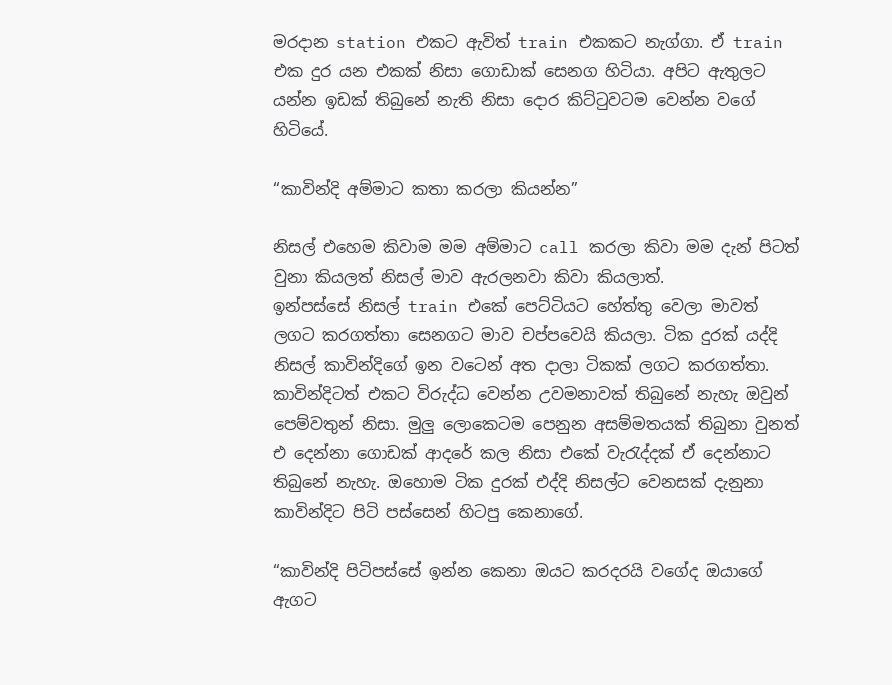මරදාන station එකට ඇවිත් train එකකට නැග්ගා. ඒ train එක දුර යන එකක් නිසා ගොඩාක් සෙනග හිටියා. අපිට ඇතුලට යන්න ඉඩක් තිබුනේ නැති නිසා දොර කිට්ටුවටම වෙන්න වගේ හිටියේ.

“කාවින්දි අම්මාට කතා කරලා කියන්න”

නිසල් එහෙම කිවාම මම අම්මාට call කරලා කිවා මම දැන් පිටත් වුනා කියලත් නිසල් මාව ඇරලනවා කිවා කියලාත්.
ඉන්පස්සේ නිසල් train එකේ පෙට්ටියට හේත්තු වෙලා මාවත් ලගට කරගත්තා සෙනගට මාව චප්පවෙයි කියලා. ටික දුරක් යද්දි නිසල් කාවින්දිගේ ඉන වටෙන් අත දාලා ටිකක් ලගට කරගත්තා. කාවින්දිටත් එකට විරුද්ධ වෙන්න උවමනාවක් තිබුනේ නැහැ ඔවුන් පෙම්වතුන් නිසා. මුලු ලොකෙටම පෙනුන අසම්මතයක් තිබුනා වුනත් එ දෙන්නා ගොඩක් ආදරේ කල නිසා එකේ වැරැද්දක් ඒ දෙන්නාට තිබුනේ නැහැ. ඔහොම ටික දුරක් එද්දි නිසල්ට වෙනසක් දැනුනා කාවින්දිට පිටි පස්සෙන් හිටපු කෙනාගේ.

“කාවින්දි පිටිපස්සේ ඉන්න කෙනා ඔයට කරදරයි වගේද ඔයාගේ ඇගට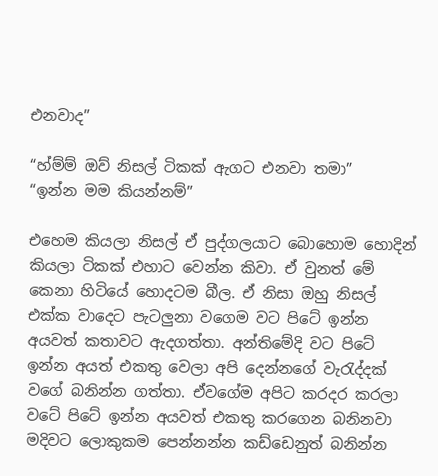එනවාද”

“හ්ම්ම් ඔව් නිසල් ටිකක් ඇගට එනවා තමා”
“ඉන්න මම කියන්නම්”

එහෙම කියලා නිසල් ඒ පුද්ගලයාට බොහොම හොදින් කියලා ටිකක් එහාට වෙන්න කිවා. ඒ වුනත් මේ කෙනා හිටියේ හොදටම බීල. ඒ නිසා ඔහු නිසල් එක්ක වාදෙට පැටලුනා වගෙම වට පිටේ ඉන්න අයවත් කතාවට ඇදගත්තා. අන්තිමේදි වට පිටේ ඉන්න අයත් එකතු වෙලා අපි දෙන්නගේ වැරැද්දක් වගේ බනින්න ගත්තා. ඒවගේම අපිට කරදර කරලා වටේ පිටේ ඉන්න අයවත් එකතු කරගෙන බනිනවා මදිවට ලොකුකම පෙන්නන්න කඩ්ඩෙනුත් බනින්න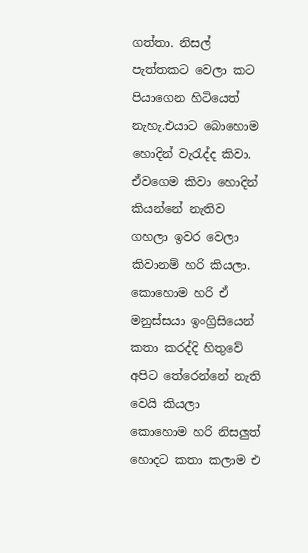ගත්තා. නිසල් පැත්තකට වෙලා කට පියාගෙන හිටියෙත් නැහැ.එයාට බොහොම හොදින් වැරැද්ද කිවා. ඒවගෙම කිවා හොදින් කියන්නේ නැතිව ගහලා ඉවර වෙලා කිවානම් හරි කියලා. කොහොම හරි ඒ මනුස්සයා ඉංග්‍රිසියෙන් කතා කරද්දි හිතුවේ අපිට තේරෙන්නේ නැති වෙයි කියලා කොහොම හරි නිසලුත් හොදට කතා කලාම එ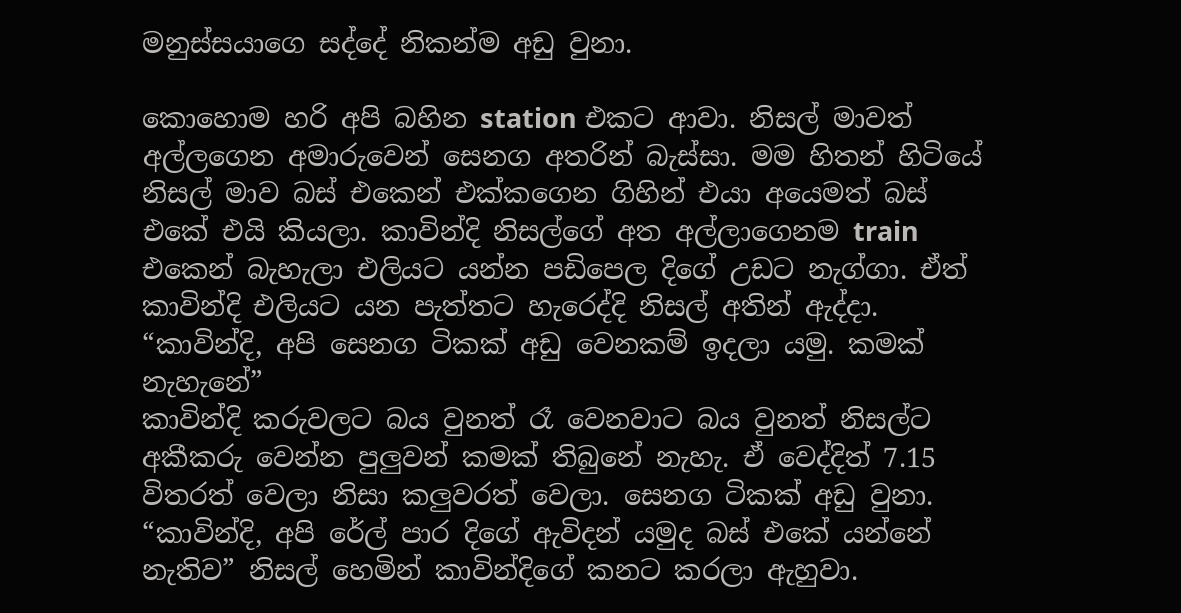මනුස්සයාගෙ සද්දේ නිකන්ම අඩු වුනා.

කොහොම හරි අපි බහින station එකට ආවා. නිසල් මාවත් අල්ලගෙන අමාරුවෙන් සෙනග අතරින් බැස්සා. මම හිතන් හිටියේ නිසල් මාව බස් එකෙන් එක්කගෙන ගිහින් එයා අයෙමත් බස් එකේ එයි කියලා. කාවින්දි නිසල්ගේ අත අල්ලාගෙනම train එකෙන් බැහැලා එලියට යන්න පඩිපෙල දිගේ උඩට නැග්ගා. ඒත් කාවින්දි එලියට යන පැත්තට හැරෙද්දි නිසල් අතින් ඇද්දා.
“කාවින්දි, අපි සෙනග ටිකක් අඩු වෙනකම් ඉදලා යමු. කමක් නැහැනේ”
කාවින්දි කරුවලට බය වුනත් රෑ වෙනවාට බය වුනත් නිසල්ට අකීකරු වෙන්න පුලුවන් කමක් තිබුනේ නැහැ. ඒ වෙද්දිත් 7.15 විතරත් වෙලා නිසා කලුවරත් වෙලා. සෙනග ටිකක් අඩු වුනා.
“කාවින්දි, අපි රේල් පාර දිගේ ඇවිදන් යමුද බස් එකේ යන්නේ නැතිව” නිසල් හෙමින් කාවින්දිගේ කනට කරලා ඇහුවා.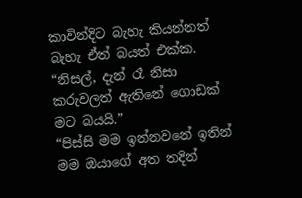කාවින්දිට බැහැ කියන්නත් බැහැ ඒත් බයත් එක්ක.
“නිසල්, දැන් රෑ නිසා කරුවලත් ඇතිනේ ගොඩක් මට බයයි.”
“පිස්සි මම ඉන්නවනේ ඉතින් මම ඔයාගේ අත තදින්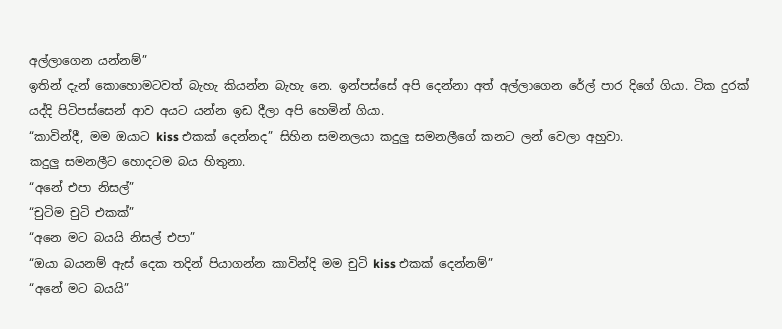අල්ලාගෙන යන්නම්”
ඉතින් දැන් කොහොමටවත් බැහැ කියන්න බැහැ නෙ. ඉන්පස්සේ අපි දෙන්නා අත් අල්ලාගෙන රේල් පාර දිගේ ගියා. ටික දුරක් යද්දි පිටිපස්සෙන් ආව අයට යන්න ඉඩ දීලා අපි හෙමින් ගියා.
“කාවින්දී, මම ඔයාට kiss එකක් දෙන්නද” සිහින සමනලයා කදුලු සමනලීගේ කනට ලන් වෙලා අහුවා.
කදුලු සමනලීට හොදටම බය හිතුනා.
“අනේ එපා නිසල්”
“චුටිම චුටි එකක්”
“අනෙ මට බයයි නිසල් එපා”
“ඔයා බයනම් ඇස් දෙක තදින් පියාගන්න කාවින්දි මම චුටි kiss එකක් දෙන්නම්”
“අනේ මට බයයි”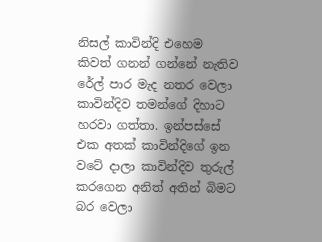නිසල් කාවින්දි එහෙම කිවත් ගනන් ගන්නේ නැතිව රේල් පාර මැද නතර වෙලා කාවින්දිව තමන්ගේ දිහාට හරවා ගත්තා. ඉන්පස්සේ එක අතක් කාවින්දිගේ ඉන වටේ දාලා කාවින්දිව තුරුල් කරගෙන අනිත් අතින් බිමට බර වෙලා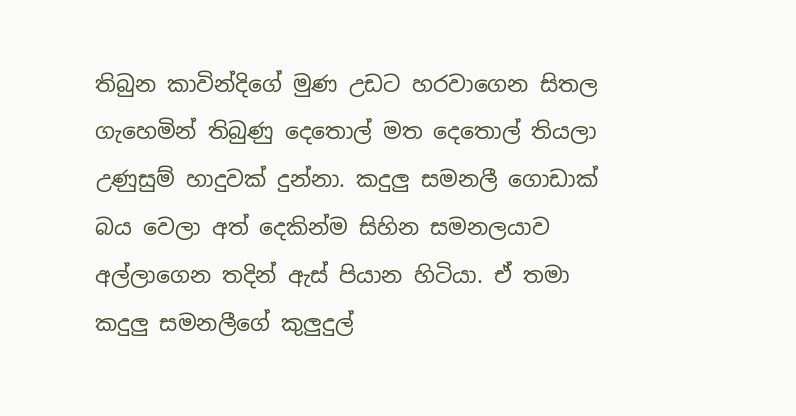තිබුන කාවින්දිගේ මුණ උඩට හරවාගෙන සිතල ගැහෙමින් තිබුණු දෙතොල් මත දෙතොල් තියලා උණුසුම් හාදුවක් දුන්නා. කදුලු සමනලී ගොඩාක් බය වෙලා අත් දෙකින්ම සිහින සමනලයාව අල්ලාගෙන තදින් ඇස් පියාන හිටියා. ඒ තමා කදුලු සමනලීගේ කුලුදුල්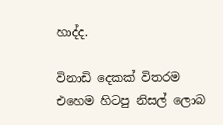හාද්ද.

විනාඩි දෙකක් විතරම එහෙම හිටපු නිසල් ලොබ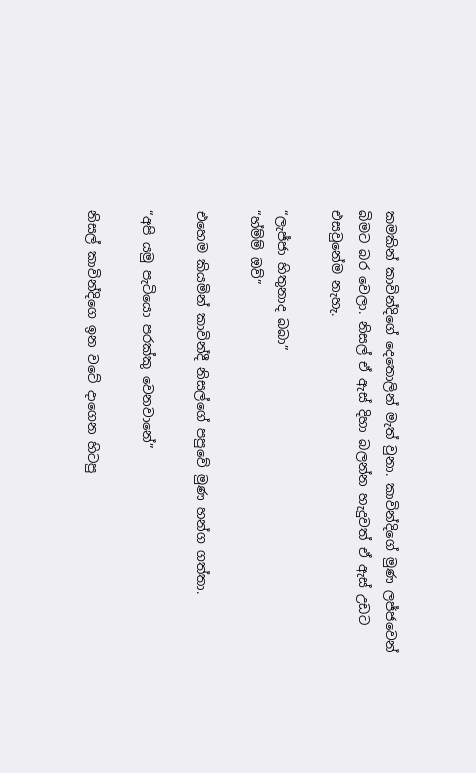කමකින් කාවින්දිගේ දෙතොලින් මැත් වුනා. කාවින්දිගේ මුණ ලජ්ජවෙන් බිමට බර වෙලා. නිසල් ඒ ඇස් දිහා බලන්න හැදුවත් ඒ ඇස් උඩට එසවුනේම නැහැ.

“ලැජ්ජා හිතුනාද බබා”
“හ්ම්ම් ඔව්”

එහෙම කියමින් කාවින්දී නිසල්ගේ පපුවේ මුණ හන්ග ගත්තා.

“අපි යමු පැටියො පරක්කු වෙනවානේ”

නිසල් කාවින්දිගෙ ඉන වටේ දාගෙන හිටපු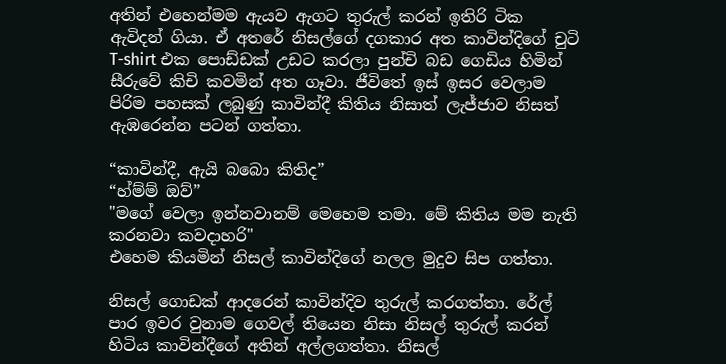අතින් එහෙන්මම ඇයව ඇගට තුරුල් කරන් ඉතිරි ටික ඇවිදන් ගියා. ඒ අතරේ නිසල්ගේ දගකාර අත කාවින්දිගේ චුටි T-shirt එක පොඩ්ඩක් උඩට කරලා පුන්චි බඩ ගෙඩිය හිමින් සීරුවේ කිචි කවමින් අත ගෑවා. ජීවිතේ ඉස් ඉසර වෙලාම පිරිම පහසක් ලබුණු කාවින්දී කිතිය නිසාත් ලැජ්ජාව නිසත් ඇඹරෙන්න පටන් ගත්තා.

“කාවින්දී, ඇයි බබො කිතිද”
“හ්ම්ම් ඔව්”
"මගේ වෙලා ඉන්නවානම් මෙහෙම තමා. මේ කිතිය මම නැති කරනවා කවදාහරි"
එහෙම කියමින් නිසල් කාවින්දිගේ නලල මුදුව සිප ගත්තා.

නිසල් ගොඩක් ආදරෙන් කාවින්දිව තුරුල් කරගත්තා. රේල් පාර ඉවර වුනාම ගෙවල් තියෙන නිසා නිසල් තුරුල් කරන් හිටිය කාවින්දීගේ අතින් අල්ලගත්තා. නිසල්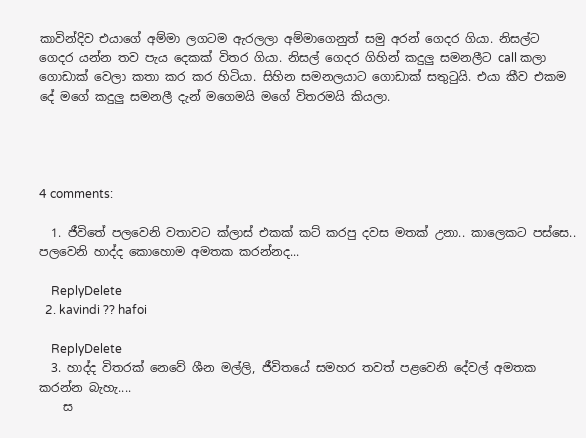කාවින්දිව එයාගේ අම්මා ලගටම ඇරලලා අම්මාගෙනුත් සමු අරන් ගෙදර ගියා. නිසල්ට ගෙදර යන්න තව පැය දෙකක් විතර ගියා. නිසල් ගෙදර ගිහින් කදුලු සමනලීට call කලා ගොඩාක් වෙලා කතා කර කර හිටියා. සිහින සමනලයාට ගොඩාක් සතුටුයි. එයා කීව එකම දේ මගේ කදුලු සමනලී දැන් මගෙමයි මගේ විතරමයි කියලා.




4 comments:

  1. ජීවිතේ පලවෙනි වතාවට ක්ලාස් එකක් කට් කරපු දවස මතක් උනා.. කාලෙකට පස්සෙ.. පලවෙනි හාද්ද කොහොම අමතක කරන්නද...

    ReplyDelete
  2. kavindi ?? hafoi

    ReplyDelete
  3. හාද්ද විතරක් නෙවේ ශීන මල්ලි, ජීවිතයේ සමහර තවත් පළවෙනි දේවල් අමතක කරන්න බැහැ....
    ස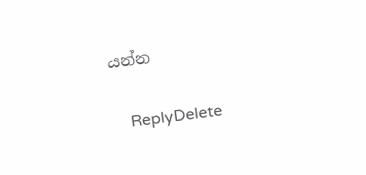යන්න

    ReplyDelete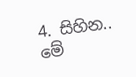4. සිහින.. මේ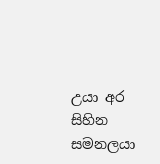උයා අර සිහින සමනලයා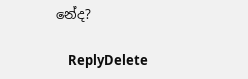නේද?

    ReplyDelete